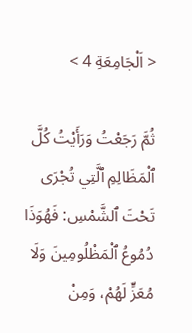< اَلْجَامِعَةِ 4 >

ثُمَّ رَجَعْتُ وَرَأَيْتُ كُلَّ ٱلْمَظَالِمِ ٱلَّتِي تُجْرَى تَحْتَ ٱلشَّمْسِ: فَهُوَذَا دُمُوعُ ٱلْمَظْلُومِينَ وَلَا مُعَزٍّ لَهُمْ، وَمِنْ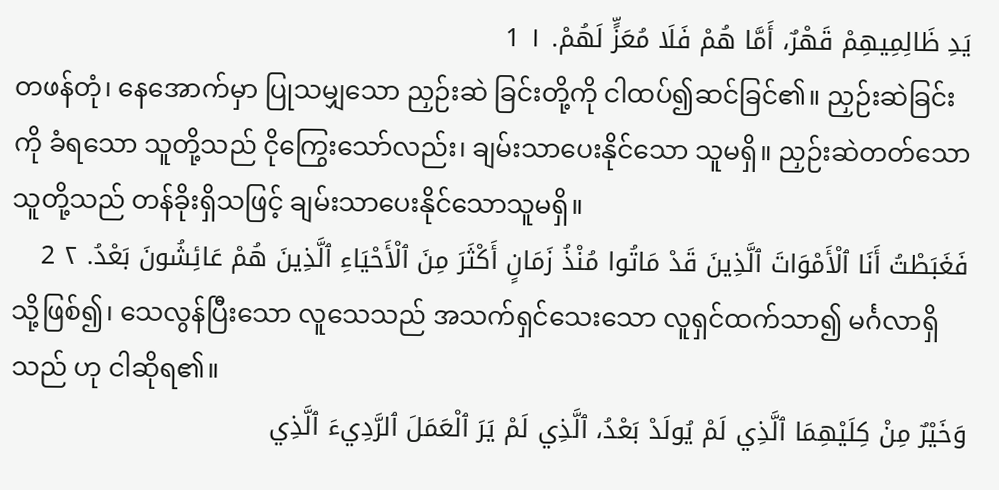يَدِ ظَالِمِيهِمْ قَهْرٌ، أَمَّا هُمْ فَلَا مُعَزٍّ لَهُمْ. ١ 1
တဖန်တုံ၊ နေအောက်မှာ ပြုသမျှသော ညှဉ်းဆဲ ခြင်းတို့ကို ငါထပ်၍ဆင်ခြင်၏။ ညှဉ်းဆဲခြင်းကို ခံရသော သူတို့သည် ငိုကြွေးသော်လည်း၊ ချမ်းသာပေးနိုင်သော သူမရှိ။ ညှဉ်းဆဲတတ်သော သူတို့သည် တန်ခိုးရှိသဖြင့် ချမ်းသာပေးနိုင်သောသူမရှိ။
فَغَبَطْتُ أَنَا ٱلْأَمْوَاتَ ٱلَّذِينَ قَدْ مَاتُوا مُنْذُ زَمَانٍ أَكْثَرَ مِنَ ٱلْأَحْيَاءِ ٱلَّذِينَ هُمْ عَائِشُونَ بَعْدُ. ٢ 2
သို့ဖြစ်၍၊ သေလွန်ပြီးသော လူသေသည် အသက်ရှင်သေးသော လူရှင်ထက်သာ၍ မင်္ဂလာရှိသည် ဟု ငါဆိုရ၏။
وَخَيْرٌ مِنْ كِلَيْهِمَا ٱلَّذِي لَمْ يُولَدْ بَعْدُ، ٱلَّذِي لَمْ يَرَ ٱلْعَمَلَ ٱلرَّدِيءَ ٱلَّذِي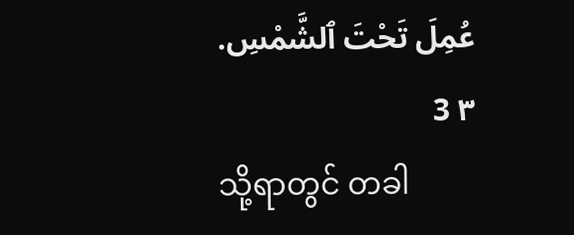عُمِلَ تَحْتَ ٱلشَّمْسِ. ٣ 3
သို့ရာတွင် တခါ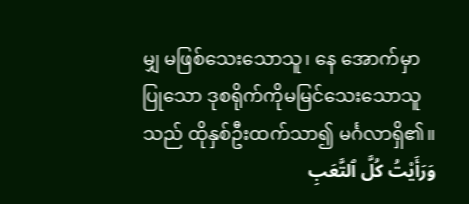မျှ မဖြစ်သေးသောသူ၊ နေ အောက်မှာ ပြုသော ဒုစရိုက်ကိုမမြင်သေးသောသူသည် ထိုနှစ်ဦးထက်သာ၍ မင်္ဂလာရှိ၏။
وَرَأَيْتُ كُلَّ ٱلتَّعَبِ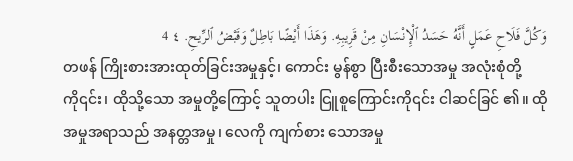وَكُلَّ فَلَاحِ عَمَلٍ أَنَّهُ حَسَدُ ٱلْإِنْسَانِ مِنْ قَرِيبِهِ. وَهَذَا أَيْضًا بَاطِلٌ وَقَبْضُ ٱلرِّيحِ. ٤ 4
တဖန် ကြိုးစားအားထုတ်ခြင်းအမှုနှင့်၊ ကောင်း မွန်စွာ ပြီးစီးသောအမှု အလုံးစုံတို့ကို၎င်း၊ ထိုသို့သော အမှုတို့ကြောင့် သူတပါး ငြူစူကြောင်းကို၎င်း ငါဆင်ခြင် ၏။ ထိုအမှုအရာသည် အနတ္တအမှု၊ လေကို ကျက်စား သောအမှု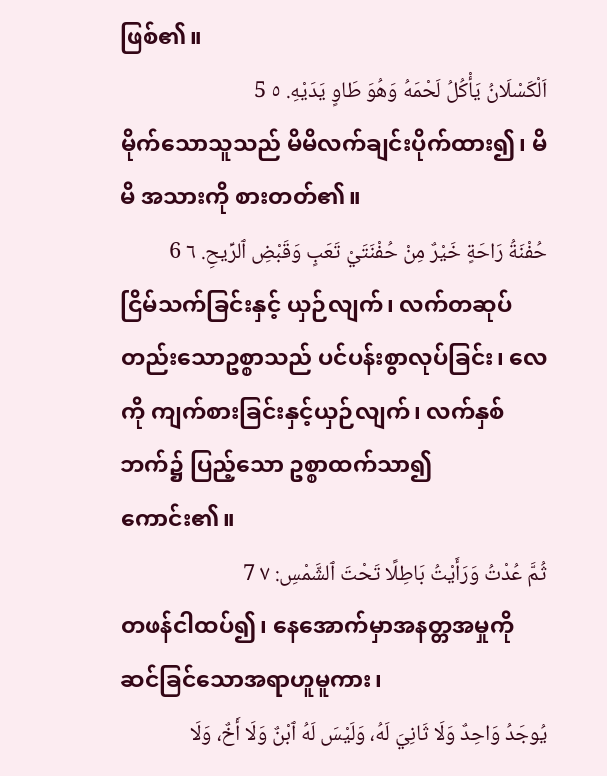ဖြစ်၏။
اَلْكَسْلَانُ يَأْكُلُ لَحْمَهُ وَهُوَ طَاوٍ يَدَيْهِ. ٥ 5
မိုက်သောသူသည် မိမိလက်ချင်းပိုက်ထား၍၊ မိမိ အသားကို စားတတ်၏။
حُفْنَةُ رَاحَةٍ خَيْرٌ مِنْ حُفْنَتَيْ تَعَبٍ وَقَبْضِ ٱلرِّيحِ. ٦ 6
ငြိမ်သက်ခြင်းနှင့် ယှဉ်လျက်၊ လက်တဆုပ် တည်းသောဥစ္စာသည် ပင်ပန်းစွာလုပ်ခြင်း၊ လေကို ကျက်စားခြင်းနှင့်ယှဉ်လျက်၊ လက်နှစ်ဘက်၌ ပြည့်သော ဥစ္စာထက်သာ၍ ကောင်း၏။
ثُمَّ عُدْتُ وَرَأَيْتُ بَاطِلًا تَحْتَ ٱلشَّمْسِ: ٧ 7
တဖန်ငါထပ်၍၊ နေအောက်မှာအနတ္တအမှုကို ဆင်ခြင်သောအရာဟူမူကား၊
يُوجَدُ وَاحِدٌ وَلَا ثَانِيَ لَهُ، وَلَيْسَ لَهُ ٱبْنٌ وَلَا أَخٌ، وَلَا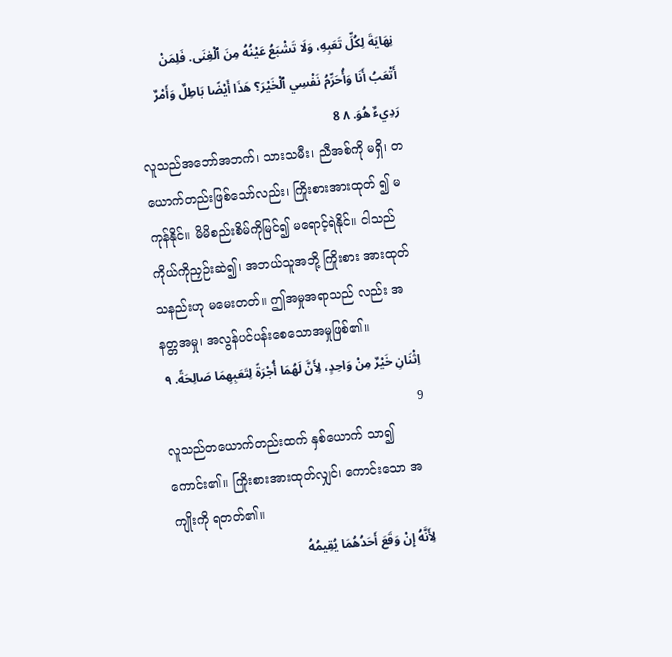نِهَايَةَ لِكُلِّ تَعَبِهِ، وَلَا تَشْبَعُ عَيْنُهُ مِنَ ٱلْغِنَى. فَلِمَنْ أَتْعَبُ أَنَا وَأُحَرِّمُ نَفْسِي ٱلْخَيْرَ؟ هَذَا أَيْضًا بَاطِلٌ وَأَمْرٌ رَدِيءٌ هُوَ. ٨ 8
လူသည်အဘော်အဘက်၊ သားသမီး၊ ညီအစ်ကို မရှိ၊ တယောက်တည်းဖြစ်သော်လည်း၊ ကြိုးစားအားထုတ် ၍ မကုန်နိုင်။ မိမိစည်းစိမ်ကိုမြင်၍ မရောင့်ရဲနိုင်။ ငါသည် ကိုယ်ကိုညှဉ်းဆဲ၍၊ အဘယ်သူအဘို့ ကြိုးစား အားထုတ်သနည်းဟု မမေးတတ်။ ဤအမှုအရာသည် လည်း အနတ္တအမှု၊ အလွန်ပင်ပန်းစေသောအမှုဖြစ်၏။
اِثْنَانِ خَيْرٌ مِنْ وَاحِدٍ، لِأَنَّ لَهُمَا أُجْرَةً لِتَعَبِهِمَا صَالِحَةً. ٩ 9
လူသည်တယောက်တည်းထက် နှစ်ယောက် သာ၍ကောင်း၏။ ကြိုးစားအားထုတ်လျှင်၊ ကောင်းသော အကျိုးကို ရတတ်၏။
لِأَنَّهُ إِنْ وَقَعَ أَحَدُهُمَا يُقِيمُهُ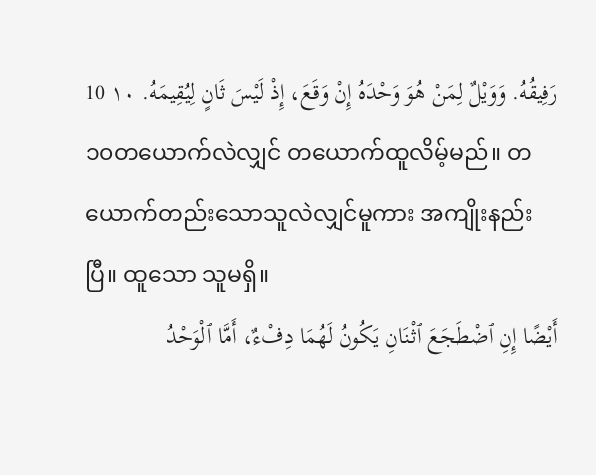رَفِيقُهُ. وَوَيْلٌ لِمَنْ هُوَ وَحْدَهُ إِنْ وَقَعَ، إِذْ لَيْسَ ثَانٍ لِيُقِيمَهُ. ١٠ 10
၁၀တယောက်လဲလျှင် တယောက်ထူလိမ့်မည်။ တယောက်တည်းသောသူလဲလျှင်မူကား အကျိုးနည်းပြီ။ ထူသော သူမရှိ။
أَيْضًا إِنِ ٱضْطَجَعَ ٱثْنَانِ يَكُونُ لَهُمَا دِفْءٌ، أَمَّا ٱلْوَحْدُ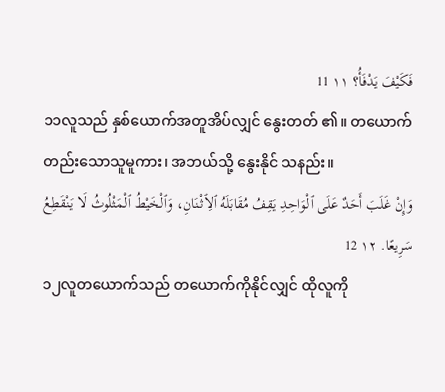فَكَيْفَ يَدْفَأُ؟ ١١ 11
၁၁လူသည် နှစ်ယောက်အတူအိပ်လျှင် နွေးတတ် ၏။ တယောက်တည်းသောသူမူကား၊ အဘယ်သို့ နွေးနိုင် သနည်း။
وَإِنْ غَلَبَ أَحَدٌ عَلَى ٱلْوَاحِدِ يَقِفُ مُقَابَلَهُ ٱلِٱثْنَانِ، وَٱلْخَيْطُ ٱلْمَثْلُوثُ لَا يَنْقَطِعُ سَرِيعًا. ١٢ 12
၁၂လူတယောက်သည် တယောက်ကိုနိုင်လျှင် ထိုလူကို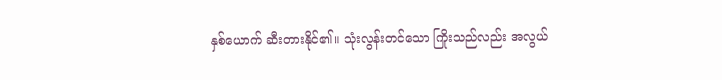နှစ်ယောက် ဆီးတားနိုင်၏။ သုံးလွန်းတင်သော ကြိုးသည်လည်း အလွယ်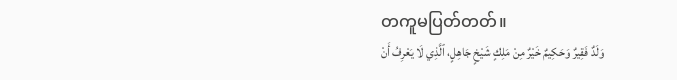တကူမပြတ်တတ်။
وَلَدٌ فَقِيرٌ وَحَكِيمٌ خَيْرٌ مِنْ مَلِكٍ شَيْخٍ جَاهِلٍ، ٱلَّذِي لَا يَعْرِفُ أَنْ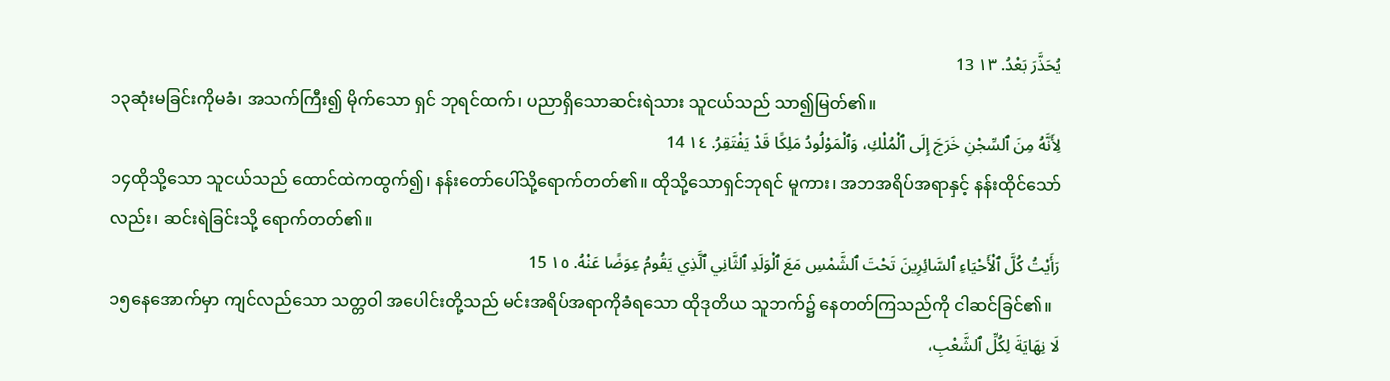يُحَذَّرَ بَعْدُ. ١٣ 13
၁၃ဆုံးမခြင်းကိုမခံ၊ အသက်ကြီး၍ မိုက်သော ရှင် ဘုရင်ထက်၊ ပညာရှိသောဆင်းရဲသား သူငယ်သည် သာ၍မြတ်၏။
لِأَنَّهُ مِنَ ٱلسِّجْنِ خَرَجَ إِلَى ٱلْمُلْكِ، وَٱلْمَوْلُودُ مَلِكًا قَدْ يَفْتَقِرُ. ١٤ 14
၁၄ထိုသို့သော သူငယ်သည် ထောင်ထဲကထွက်၍၊ နန်းတော်ပေါ်သို့ရောက်တတ်၏။ ထိုသို့သောရှင်ဘုရင် မူကား၊ အဘအရိပ်အရာနှင့် နန်းထိုင်သော်လည်း၊ ဆင်းရဲခြင်းသို့ ရောက်တတ်၏။
رَأَيْتُ كُلَّ ٱلْأَحْيَاءِ ٱلسَّائِرِينَ تَحْتَ ٱلشَّمْسِ مَعَ ٱلْوَلَدِ ٱلثَّانِي ٱلَّذِي يَقُومُ عِوَضًا عَنْهُ. ١٥ 15
၁၅နေအောက်မှာ ကျင်လည်သော သတ္တဝါ အပေါင်းတို့သည် မင်းအရိပ်အရာကိုခံရသော ထိုဒုတိယ သူဘက်၌ နေတတ်ကြသည်ကို ငါဆင်ခြင်၏။
لَا نِهَايَةَ لِكُلِّ ٱلشَّعْبِ،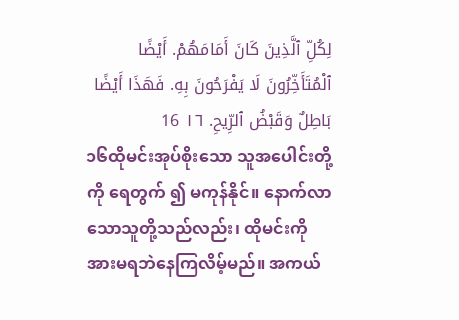لِكُلِّ ٱلَّذِينَ كَانَ أَمَامَهُمْ. أَيْضًا ٱلْمُتَأَخِّرُونَ لَا يَفْرَحُونَ بِهِ. فَهَذَا أَيْضًا بَاطِلٌ وَقَبْضُ ٱلرِّيحِ. ١٦ 16
၁၆ထိုမင်းအုပ်စိုးသော သူအပေါင်းတို့ကို ရေတွက် ၍ မကုန်နိုင်။ နောက်လာသောသူတို့သည်လည်း၊ ထိုမင်းကို အားမရဘဲနေကြလိမ့်မည်။ အကယ်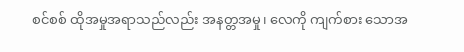စင်စစ် ထိုအမှုအရာသည်လည်း အနတ္တအမှု၊ လေကို ကျက်စား သောအ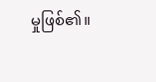မှုဖြစ်၏။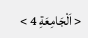< اَلْجَامِعَةِ 4 >